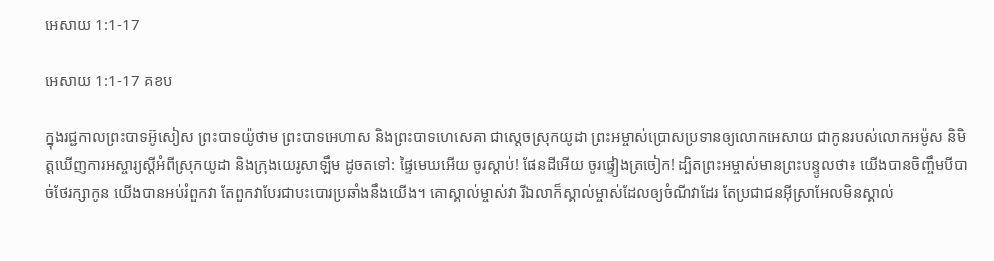អេសាយ 1:1-17

អេសាយ 1:1-17 គខប

ក្នុងរជ្ជកាលព្រះ‌បាទអ៊ូសៀស ព្រះ‌បាទយ៉ូថាម ព្រះ‌បាទអេហាស និងព្រះ‌បាទហេ‌សេគា ជាស្ដេចស្រុកយូដា ព្រះ‌អម្ចាស់ប្រោសប្រទានឲ្យលោកអេសាយ ជាកូនរបស់លោកអម៉ូស និមិត្តឃើញការអស្ចារ្យស្ដីអំពីស្រុកយូដា និងក្រុងយេរូ‌សាឡឹម ដូចតទៅ: ផ្ទៃមេឃអើយ ចូរស្ដាប់! ផែនដីអើយ ចូរផ្ទៀងត្រចៀក! ដ្បិតព្រះ‌អម្ចាស់មានព្រះ‌បន្ទូលថា៖ យើងបានចិញ្ចឹមបីបាច់ថែ‌រក្សាកូន យើងបានអប់រំពួកវា តែពួកវាបែរជាបះ‌បោរប្រឆាំងនឹងយើង។ គោស្គាល់ម្ចាស់វា រីឯលាក៏ស្គាល់ម្ចាស់ដែលឲ្យចំណីវាដែរ តែប្រជា‌ជនអ៊ីស្រា‌អែលមិនស្គាល់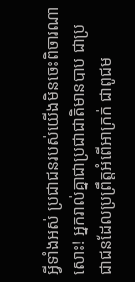អ្វីទាំងអស់ ប្រជា‌ជនរបស់យើងមិនចេះពិចារណាសោះ! អ្នករាល់គ្នាជាប្រជា‌ជាតិមានបាប ជាប្រជា‌ជនដែលប្រព្រឹត្តអំពើអាក្រក់ ជាពូជម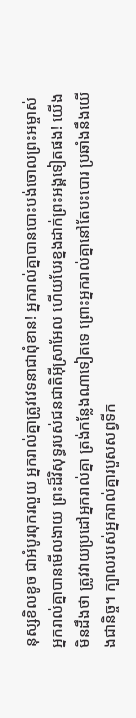នុស្សខិល‌ខូច ជាអំបូរពុករលួយ អ្នករាល់គ្នាត្រូវវេទនាជាពុំ‌ខាន! អ្នករាល់គ្នាបានបោះបង់ចោលព្រះ‌អម្ចាស់ អ្នករាល់គ្នាបានមើល‌ងាយ ព្រះដ៏វិសុទ្ធរបស់ជន‌ជាតិអ៊ីស្រា‌អែល ហើយបែរខ្នងដាក់ព្រះអង្គទៀតផង! យើងមិនដឹងថា ត្រូវវាយប្រដៅអ្នករាល់គ្នា ត្រង់កន្លែងណាទៀតទេ ព្រោះអ្នករាល់គ្នានៅតែបះ‌បោរ ប្រឆាំងនឹងយើងជានិច្ច។ ក្បាលរបស់អ្នករាល់គ្នារបួសសព្វទីក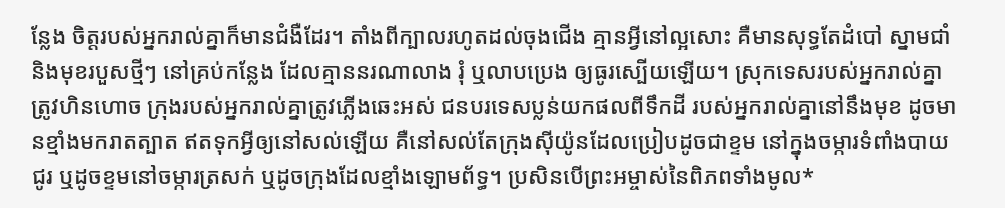ន្លែង ចិត្តរបស់អ្នករាល់គ្នាក៏មានជំងឺដែរ។ តាំងពីក្បាលរហូតដល់ចុងជើង គ្មានអ្វីនៅល្អសោះ គឺមានសុទ្ធតែដំបៅ ស្នាមជាំ និងមុខរបួសថ្មីៗ នៅគ្រប់កន្លែង ដែលគ្មាននរណាលាង រុំ ឬលាបប្រេង ឲ្យធូរស្បើយឡើយ។ ស្រុកទេសរបស់អ្នករាល់គ្នាត្រូវហិន‌ហោច ក្រុងរបស់អ្នករាល់គ្នាត្រូវភ្លើងឆេះអស់ ជនបរទេសប្លន់យកផលពីទឹកដី របស់អ្នករាល់គ្នានៅនឹងមុខ ដូចមានខ្មាំងមករាត‌ត្បាត ឥតទុកអ្វីឲ្យនៅសល់ឡើយ គឺនៅសល់តែក្រុងស៊ីយ៉ូនដែលប្រៀបដូចជាខ្ទម នៅក្នុងចម្ការទំពាំង‌បាយជូរ ឬដូចខ្ទមនៅចម្ការត្រសក់ ឬដូចក្រុងដែលខ្មាំងឡោម‌ព័ទ្ធ។ ប្រសិនបើព្រះ‌អម្ចាស់នៃពិភពទាំងមូល*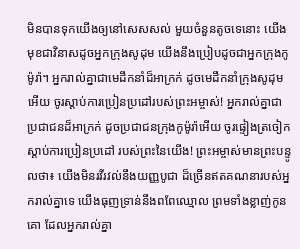មិនបានទុកយើងឲ្យនៅសេស‌សល់ មួយចំនួនតូចទេនោះ យើងមុខជាវិនាសដូចអ្នកក្រុងសូដុម យើងនឹងប្រៀបដូចជាអ្នកក្រុងកូម៉ូរ៉ា។ អ្នករាល់គ្នាជាមេដឹកនាំដ៏អាក្រក់ ដូចមេដឹកនាំក្រុងសូដុមអើយ ចូរស្ដាប់ការប្រៀន‌ប្រដៅរបស់ព្រះ‌អម្ចាស់! អ្នករាល់គ្នាជាប្រជា‌ជនដ៏អាក្រក់ ដូចប្រជា‌ជនក្រុងកូម៉ូរ៉ាអើយ ចូរផ្ទៀងត្រចៀកស្ដាប់ការប្រៀន‌ប្រដៅ របស់ព្រះនៃយើង! ព្រះ‌អម្ចាស់មានព្រះ‌បន្ទូលថា៖ យើងមិនរវី‌រវល់នឹងយញ្ញ‌បូជា ដ៏ច្រើនឥតគណនារបស់អ្នករាល់គ្នាទេ យើងធុញ‌ទ្រាន់នឹងពពែឈ្មោល ព្រមទាំងខ្លាញ់កូនគោ ដែលអ្នករាល់គ្នា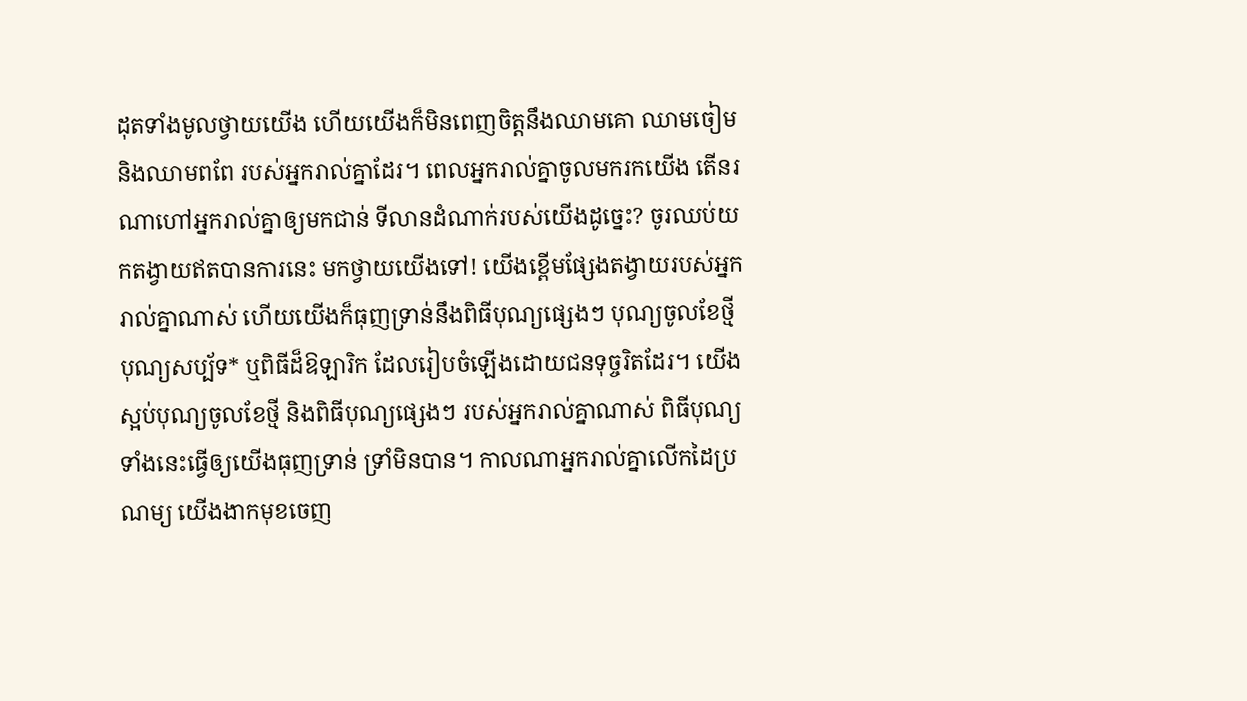ដុតទាំងមូលថ្វាយយើង ហើយយើងក៏មិនពេញចិត្តនឹងឈាមគោ ឈាមចៀម និងឈាមពពែ របស់អ្នករាល់គ្នាដែរ។ ពេលអ្នករាល់គ្នាចូលមករកយើង តើនរណាហៅអ្នករាល់គ្នាឲ្យមកជាន់ ទី‌លានដំណាក់របស់យើងដូច្នេះ? ចូរឈប់យកតង្វាយឥតបានការនេះ មកថ្វាយយើងទៅ! យើងខ្ពើមផ្សែងតង្វាយរបស់អ្នករាល់គ្នាណាស់ ហើយយើងក៏ធុញ‌ទ្រាន់នឹងពិធីបុណ្យផ្សេងៗ បុណ្យចូលខែថ្មី បុណ្យសប្ប័ទ* ឬពិធីដ៏ឱឡា‌រិក ដែលរៀបចំឡើងដោយជនទុច្ចរិតដែរ។ យើងស្អប់បុណ្យចូលខែថ្មី និងពិធីបុណ្យផ្សេងៗ របស់អ្នករាល់គ្នាណាស់ ពិធីបុណ្យទាំងនេះធ្វើឲ្យយើងធុញ‌ទ្រាន់ ទ្រាំមិនបាន។ កាលណាអ្នករាល់គ្នាលើកដៃប្រណម្យ យើងងាកមុខចេញ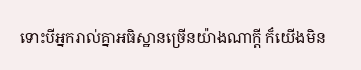ទោះបីអ្នករាល់គ្នាអធិស្ឋានច្រើនយ៉ាងណាក្ដី ក៏យើងមិន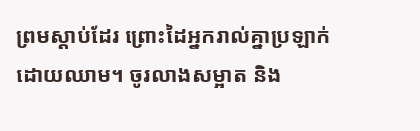ព្រមស្ដាប់ដែរ ព្រោះដៃអ្នករាល់គ្នាប្រឡាក់ដោយឈាម។ ចូរលាងសម្អាត និង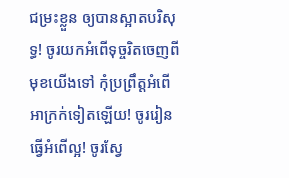ជម្រះខ្លួន ឲ្យបានស្អាតបរិសុទ្ធ! ចូរយកអំពើទុច្ចរិតចេញពីមុខយើងទៅ កុំប្រព្រឹត្តអំពើអាក្រក់ទៀតឡើយ! ចូររៀនធ្វើអំពើល្អ! ចូរស្វែ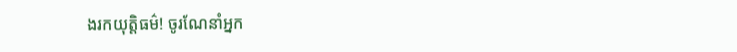ងរកយុត្តិធម៌! ចូរណែ‌នាំអ្នក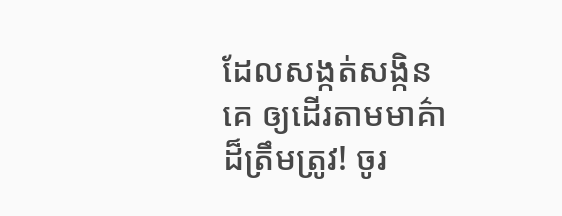ដែលសង្កត់‌សង្កិនគេ ឲ្យដើរតាមមាគ៌ាដ៏ត្រឹមត្រូវ! ចូរ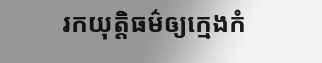រកយុត្តិធម៌ឲ្យក្មេងកំ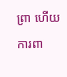ព្រា ហើយការពា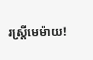រស្ត្រីមេម៉ាយ!